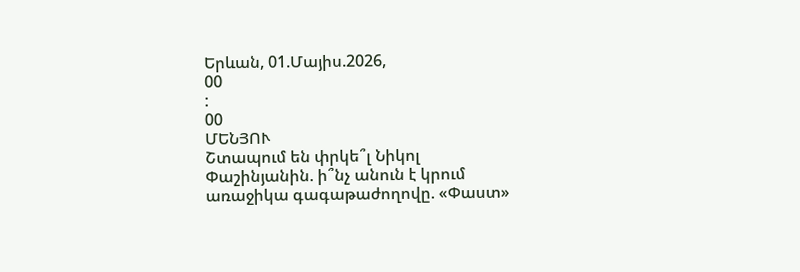Երևան, 01.Մայիս.2026,
00
:
00
ՄԵՆՅՈՒ
Շտապում են փրկե՞լ Նիկոլ Փաշինյանին. ի՞նչ անուն է կրում առաջիկա գագաթաժողովը. «Փաստ»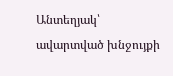Անտեղյակ՝ ավարտված խնջույքի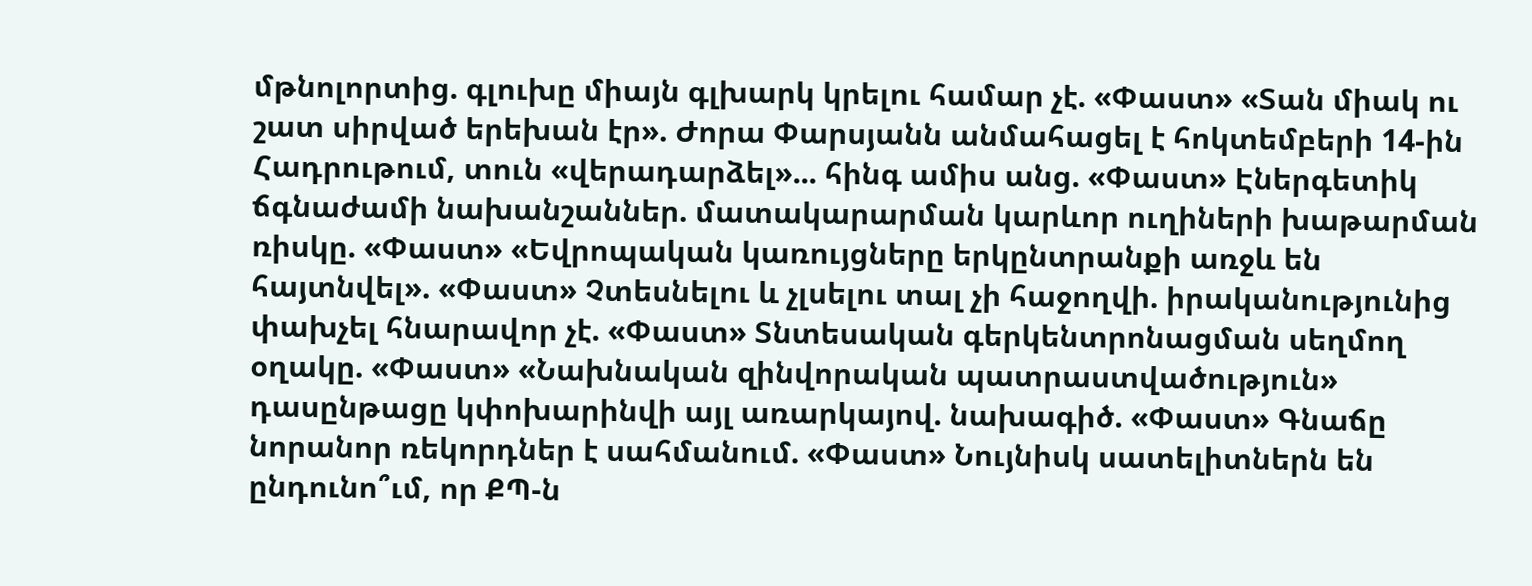մթնոլորտից. գլուխը միայն գլխարկ կրելու համար չէ. «Փաստ» «Տան միակ ու շատ սիրված երեխան էր». Ժորա Փարսյանն անմահացել է հոկտեմբերի 14-ին Հադրութում, տուն «վերադարձել»... հինգ ամիս անց. «Փաստ» Էներգետիկ ճգնաժամի նախանշաններ. մատակարարման կարևոր ուղիների խաթարման ռիսկը. «Փաստ» «Եվրոպական կառույցները երկընտրանքի առջև են հայտնվել». «Փաստ» Չտեսնելու և չլսելու տալ չի հաջողվի. իրականությունից փախչել հնարավոր չէ. «Փաստ» Տնտեսական գերկենտրոնացման սեղմող օղակը. «Փաստ» «Նախնական զինվորական պատրաստվածություն» դասընթացը կփոխարինվի այլ առարկայով. նախագիծ. «Փաստ» Գնաճը նորանոր ռեկորդներ է սահմանում. «Փաստ» Նույնիսկ սատելիտներն են ընդունո՞ւմ, որ ՔՊ-ն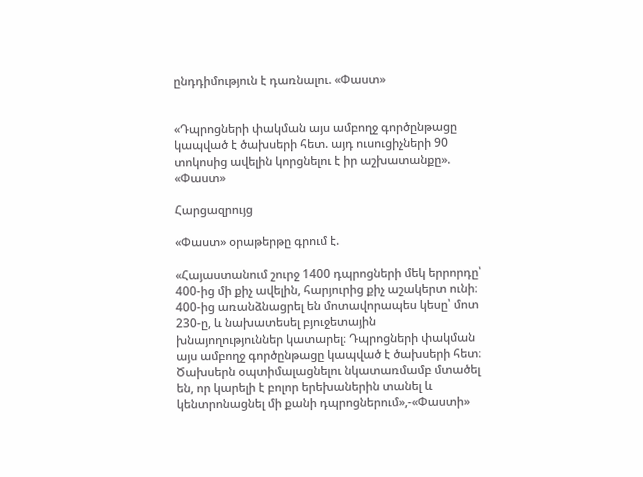ընդդիմություն է դառնալու. «Փաստ»


«Դպրոցների փակման այս ամբողջ գործընթացը կապված է ծախսերի հետ. այդ ուսուցիչների 90 տոկոսից ավելին կորցնելու է իր աշխատանքը». «Փաստ»

Հարցազրույց

«Փաստ» օրաթերթը գրում է.

«Հայաստանում շուրջ 1400 դպրոցների մեկ երրորդը՝ 400-ից մի քիչ ավելին, հարյուրից քիչ աշակերտ ունի։ 400-ից առանձնացրել են մոտավորապես կեսը՝ մոտ 230-ը, և նախատեսել բյուջետային խնայողություններ կատարել։ Դպրոցների փակման այս ամբողջ գործընթացը կապված է ծախսերի հետ։ Ծախսերն օպտիմալացնելու նկատառմամբ մտածել են, որ կարելի է բոլոր երեխաներին տանել և կենտրոնացնել մի քանի դպրոցներում»,-«Փաստի»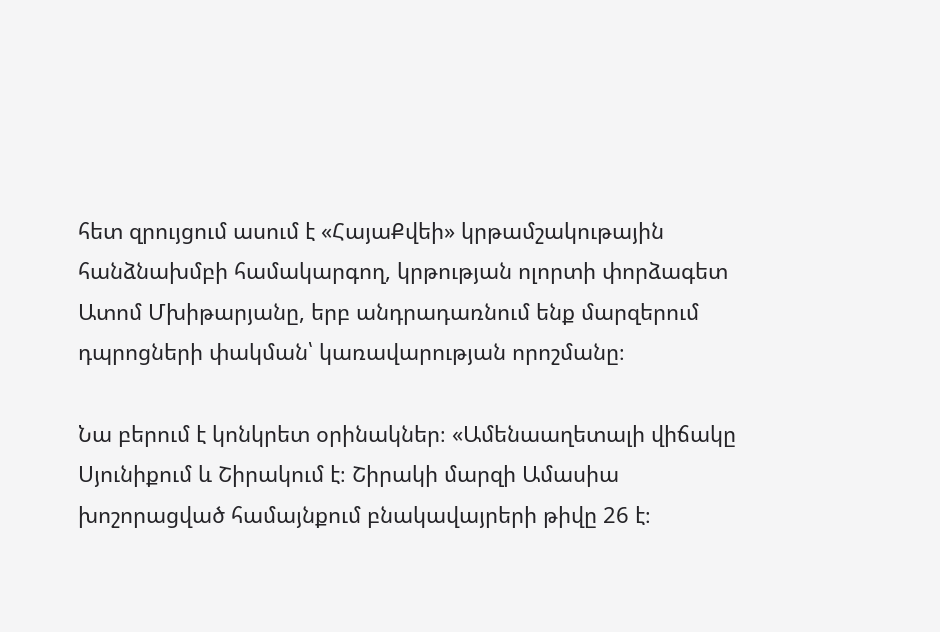հետ զրույցում ասում է «ՀայաՔվեի» կրթամշակութային հանձնախմբի համակարգող, կրթության ոլորտի փորձագետ Ատոմ Մխիթարյանը, երբ անդրադառնում ենք մարզերում դպրոցների փակման՝ կառավարության որոշմանը։

Նա բերում է կոնկրետ օրինակներ։ «Ամենաաղետալի վիճակը Սյունիքում և Շիրակում է։ Շիրակի մարզի Ամասիա խոշորացված համայնքում բնակավայրերի թիվը 26 է։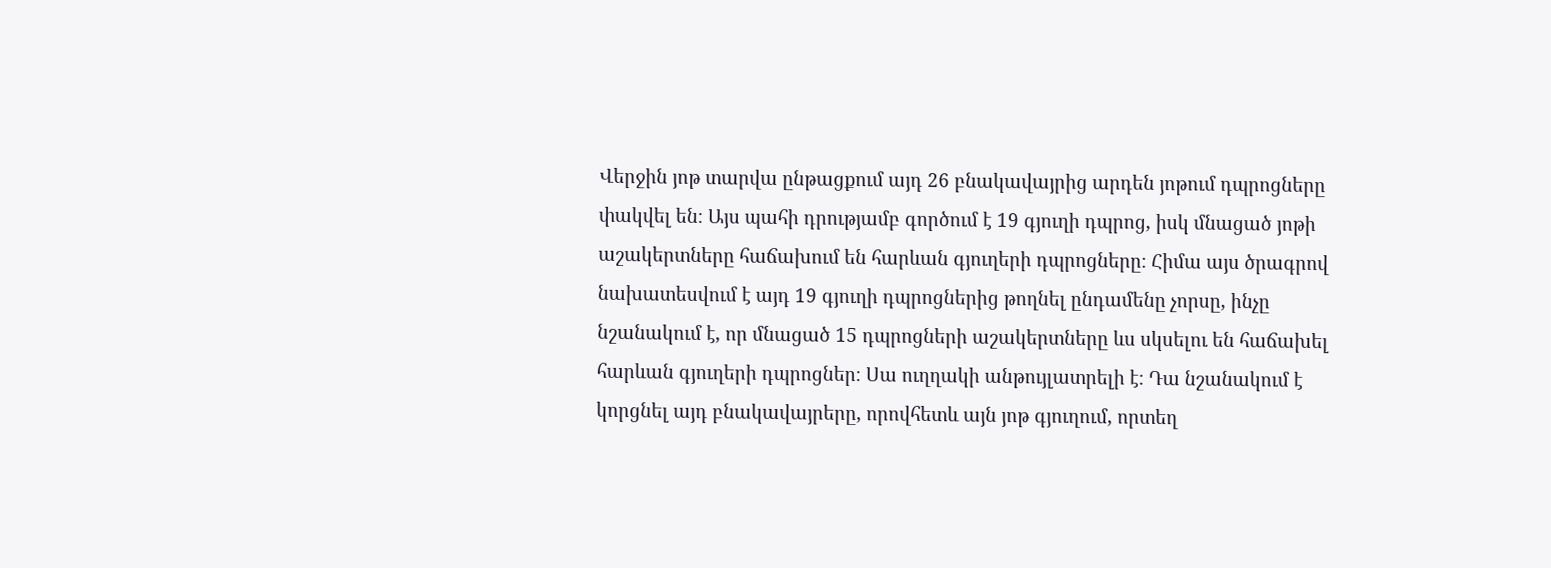Վերջին յոթ տարվա ընթացքում այդ 26 բնակավայրից արդեն յոթում դպրոցները փակվել են։ Այս պահի դրությամբ գործում է 19 գյուղի դպրոց, իսկ մնացած յոթի աշակերտները հաճախում են հարևան գյուղերի դպրոցները։ Հիմա այս ծրագրով նախատեսվում է այդ 19 գյուղի դպրոցներից թողնել ընդամենը չորսը, ինչը նշանակում է, որ մնացած 15 դպրոցների աշակերտները ևս սկսելու են հաճախել հարևան գյուղերի դպրոցներ։ Սա ուղղակի անթույլատրելի է։ Դա նշանակում է կորցնել այդ բնակավայրերը, որովհետև այն յոթ գյուղում, որտեղ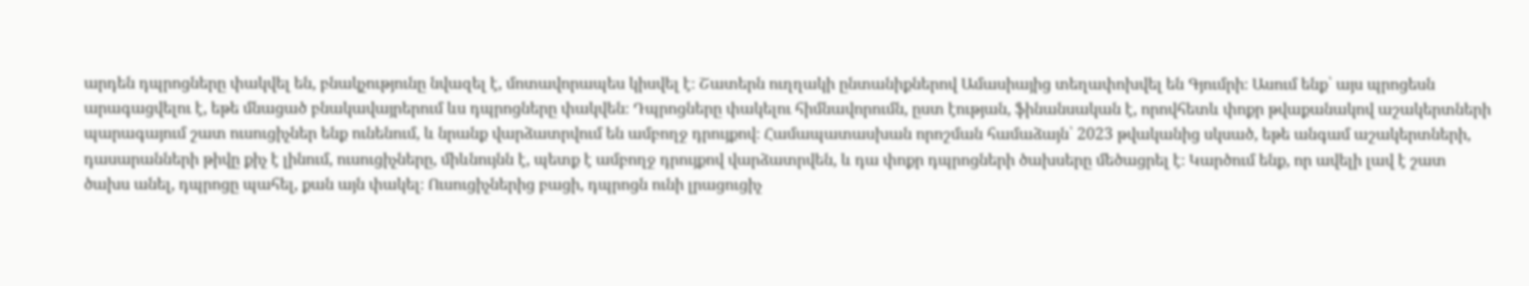արդեն դպրոցները փակվել են, բնակչությունը նվազել է, մոտավորապես կիսվել է։ Շատերն ուղղակի ընտանիքներով Ամասիայից տեղափոխվել են Գյումրի։ Ասում ենք՝ այս պրոցեսն արագացվելու է, եթե մնացած բնակավայրերում ևս դպրոցները փակվեն։ Դպրոցները փակելու հիմնավորումն, ըստ էության, ֆինանսական է, որովհետև փոքր թվաքանակով աշակերտների պարագայում շատ ուսուցիչներ ենք ունենում, և նրանք վարձատրվում են ամբողջ դրույքով։ Համապատասխան որոշման համաձայն՝ 2023 թվականից սկսած, եթե անգամ աշակերտների, դասարանների թիվը քիչ է լինում, ուսուցիչները, միևնույնն է, պետք է ամբողջ դրույքով վարձատրվեն, և դա փոքր դպրոցների ծախսերը մեծացրել է։ Կարծում ենք, որ ավելի լավ է շատ ծախս անել, դպրոցը պահել, քան այն փակել։ Ուսուցիչներից բացի, դպրոցն ունի լրացուցիչ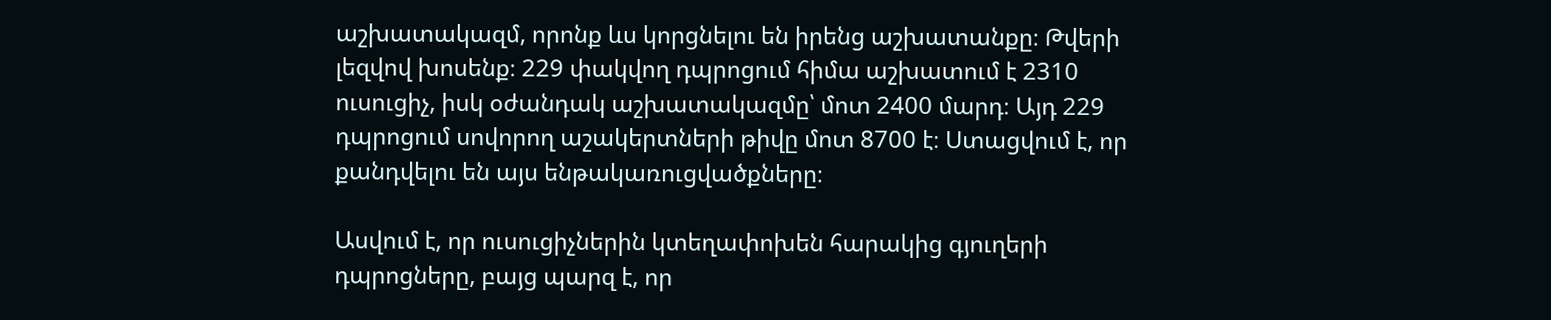աշխատակազմ, որոնք ևս կորցնելու են իրենց աշխատանքը։ Թվերի լեզվով խոսենք։ 229 փակվող դպրոցում հիմա աշխատում է 2310 ուսուցիչ, իսկ օժանդակ աշխատակազմը՝ մոտ 2400 մարդ։ Այդ 229 դպրոցում սովորող աշակերտների թիվը մոտ 8700 է։ Ստացվում է, որ քանդվելու են այս ենթակառուցվածքները։

Ասվում է, որ ուսուցիչներին կտեղափոխեն հարակից գյուղերի դպրոցները, բայց պարզ է, որ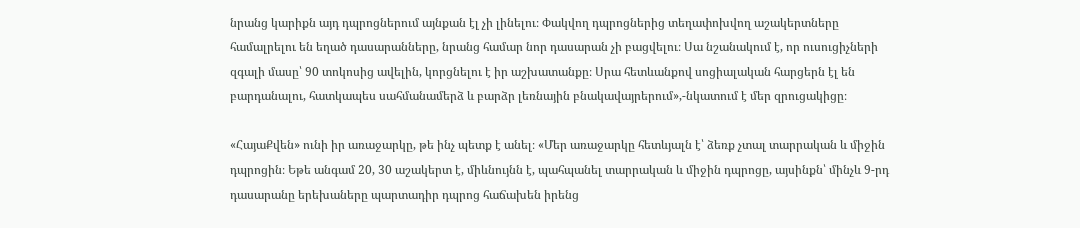նրանց կարիքն այդ դպրոցներում այնքան էլ չի լինելու։ Փակվող դպրոցներից տեղափոխվող աշակերտները համալրելու են եղած դասարանները, նրանց համար նոր դասարան չի բացվելու։ Սա նշանակում է, որ ուսուցիչների զգալի մասը՝ 90 տոկոսից ավելին, կորցնելու է իր աշխատանքը։ Սրա հետևանքով սոցիալական հարցերն էլ են բարդանալու, հատկապես սահմանամերձ և բարձր լեռնային բնակավայրերում»,-նկատում է մեր զրուցակիցը։

«ՀայաՔվեն» ունի իր առաջարկը, թե ինչ պետք է անել։ «Մեր առաջարկը հետևյալն է՝ ձեռք չտալ տարրական և միջին դպրոցին։ Եթե անգամ 20, 30 աշակերտ է, միևնույնն է, պահպանել տարրական և միջին դպրոցը, այսինքն՝ մինչև 9-րդ դասարանը երեխաները պարտադիր դպրոց հաճախեն իրենց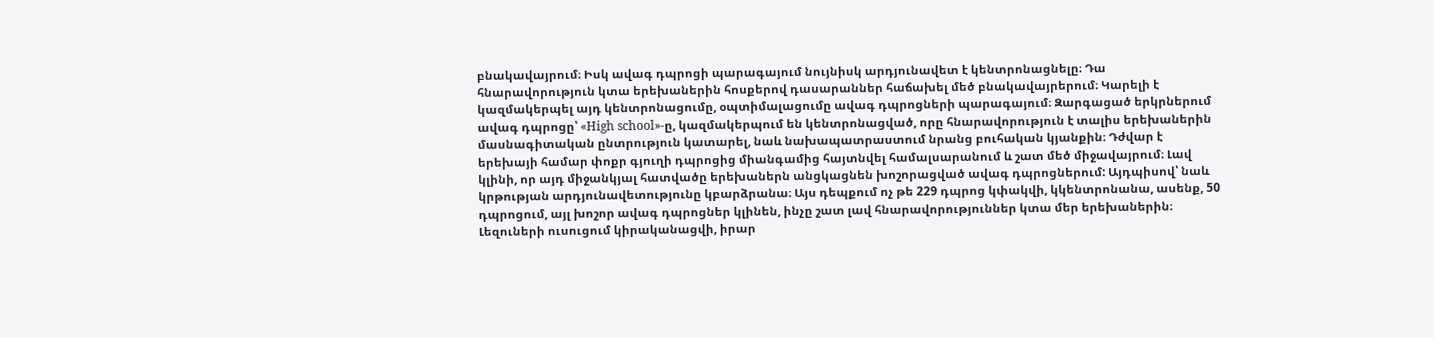բնակավայրում։ Իսկ ավագ դպրոցի պարագայում նույնիսկ արդյունավետ է կենտրոնացնելը։ Դա հնարավորություն կտա երեխաներին հոսքերով դասարաններ հաճախել մեծ բնակավայրերում։ Կարելի է կազմակերպել այդ կենտրոնացումը, օպտիմալացումը ավագ դպրոցների պարագայում։ Զարգացած երկրներում ավագ դպրոցը՝ «High school»-ը, կազմակերպում են կենտրոնացված, որը հնարավորություն է տալիս երեխաներին մասնագիտական ընտրություն կատարել, նաև նախապատրաստում նրանց բուհական կյանքին։ Դժվար է երեխայի համար փոքր գյուղի դպրոցից միանգամից հայտնվել համալսարանում և շատ մեծ միջավայրում։ Լավ կլինի, որ այդ միջանկյալ հատվածը երեխաներն անցկացնեն խոշորացված ավագ դպրոցներում: Այդպիսով՝ նաև կրթության արդյունավետությունը կբարձրանա։ Այս դեպքում ոչ թե 229 դպրոց կփակվի, կկենտրոնանա, ասենք, 50 դպրոցում, այլ խոշոր ավագ դպրոցներ կլինեն, ինչը շատ լավ հնարավորություններ կտա մեր երեխաներին։ Լեզուների ուսուցում կիրականացվի, իրար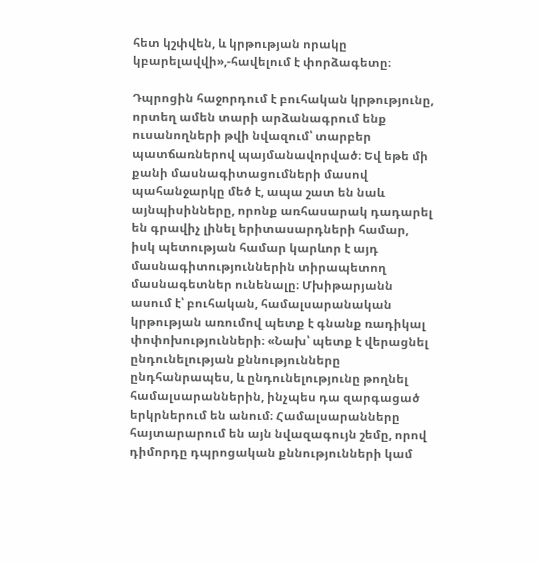հետ կշփվեն, և կրթության որակը կբարելավվի»,-հավելում է փորձագետը։

Դպրոցին հաջորդում է բուհական կրթությունը, որտեղ ամեն տարի արձանագրում ենք ուսանողների թվի նվազում՝ տարբեր պատճառներով պայմանավորված։ Եվ եթե մի քանի մասնագիտացումների մասով պահանջարկը մեծ է, ապա շատ են նաև այնպիսինները, որոնք առհասարակ դադարել են գրավիչ լինել երիտասարդների համար, իսկ պետության համար կարևոր է այդ մասնագիտություններին տիրապետող մասնագետներ ունենալը։ Մխիթարյանն ասում է՝ բուհական, համալսարանական կրթության առումով պետք է գնանք ռադիկալ փոփոխությունների։ «Նախ՝ պետք է վերացնել ընդունելության քննությունները ընդհանրապես, և ընդունելությունը թողնել համալսարաններին, ինչպես դա զարգացած երկրներում են անում։ Համալսարանները հայտարարում են այն նվազագույն շեմը, որով դիմորդը դպրոցական քննությունների կամ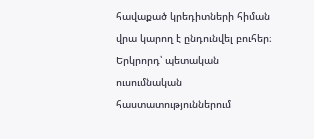հավաքած կրեդիտների հիման վրա կարող է ընդունվել բուհեր։ Երկրորդ՝ պետական ուսումնական հաստատություններում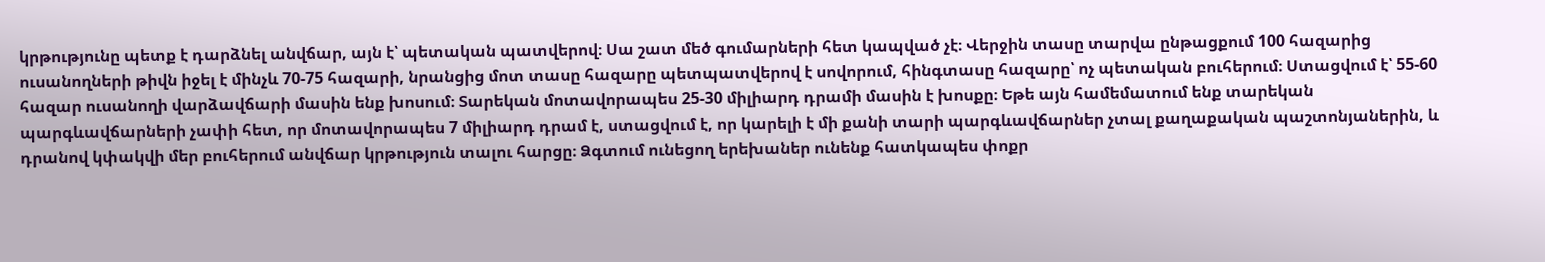կրթությունը պետք է դարձնել անվճար, այն է՝ պետական պատվերով։ Սա շատ մեծ գումարների հետ կապված չէ։ Վերջին տասը տարվա ընթացքում 100 հազարից ուսանողների թիվն իջել է մինչև 70-75 հազարի, նրանցից մոտ տասը հազարը պետպատվերով է սովորում, հինգտասը հազարը՝ ոչ պետական բուհերում։ Ստացվում է՝ 55-60 հազար ուսանողի վարձավճարի մասին ենք խոսում։ Տարեկան մոտավորապես 25-30 միլիարդ դրամի մասին է խոսքը։ Եթե այն համեմատում ենք տարեկան պարգևավճարների չափի հետ, որ մոտավորապես 7 միլիարդ դրամ է, ստացվում է, որ կարելի է մի քանի տարի պարգևավճարներ չտալ քաղաքական պաշտոնյաներին, և դրանով կփակվի մեր բուհերում անվճար կրթություն տալու հարցը։ Ձգտում ունեցող երեխաներ ունենք հատկապես փոքր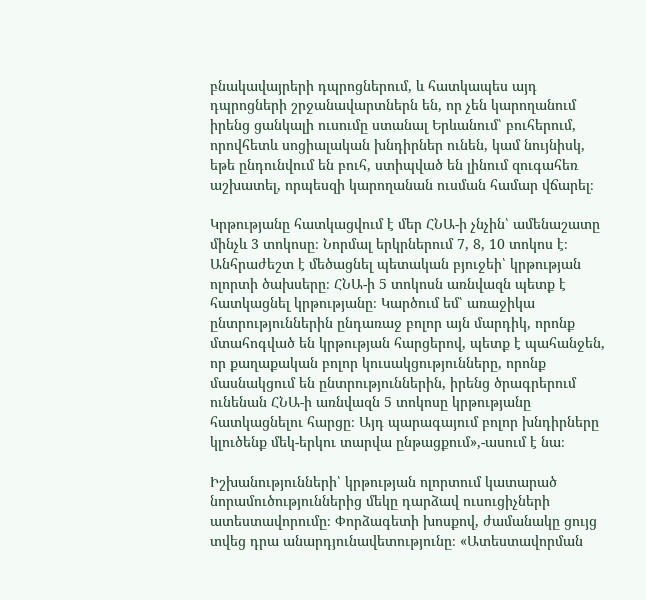բնակավայրերի դպրոցներում, և հատկապես այդ դպրոցների շրջանավարտներն են, որ չեն կարողանում իրենց ցանկալի ուսումը ստանալ Երևանում՝ բուհերում, որովհետև սոցիալական խնդիրներ ունեն, կամ նույնիսկ, եթե ընդունվում են բուհ, ստիպված են լինում զուգահեռ աշխատել, որպեսզի կարողանան ուսման համար վճարել։

Կրթությանը հատկացվում է մեր ՀՆԱ-ի չնչին՝ ամենաշատը մինչև 3 տոկոսը։ Նորմալ երկրներում 7, 8, 10 տոկոս է։ Անհրաժեշտ է մեծացնել պետական բյուջեի՝ կրթության ոլորտի ծախսերը։ ՀՆԱ-ի 5 տոկոսն առնվազն պետք է հատկացնել կրթությանը։ Կարծում եմ՝ առաջիկա ընտրություններին ընդառաջ բոլոր այն մարդիկ, որոնք մտահոգված են կրթության հարցերով, պետք է պահանջեն, որ քաղաքական բոլոր կուսակցությունները, որոնք մասնակցում են ընտրություններին, իրենց ծրագրերում ունենան ՀՆԱ-ի առնվազն 5 տոկոսը կրթությանը հատկացնելու հարցը։ Այդ պարագայում բոլոր խնդիրները կլուծենք մեկ-երկու տարվա ընթացքում»,-ասում է նա։

Իշխանությունների՝ կրթության ոլորտում կատարած նորամուծություններից մեկը դարձավ ուսուցիչների ատեստավորումը։ Փորձագետի խոսքով, ժամանակը ցույց տվեց դրա անարդյունավետությունը։ «Ատեստավորման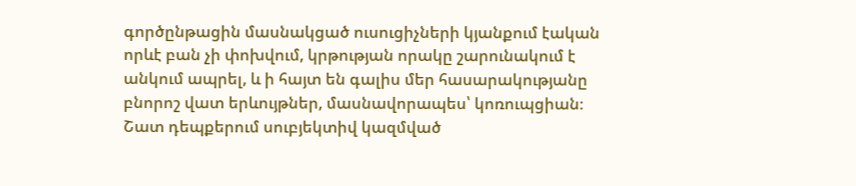գործընթացին մասնակցած ուսուցիչների կյանքում էական որևէ բան չի փոխվում, կրթության որակը շարունակում է անկում ապրել, և ի հայտ են գալիս մեր հասարակությանը բնորոշ վատ երևույթներ, մասնավորապես՝ կոռուպցիան։ Շատ դեպքերում սուբյեկտիվ կազմված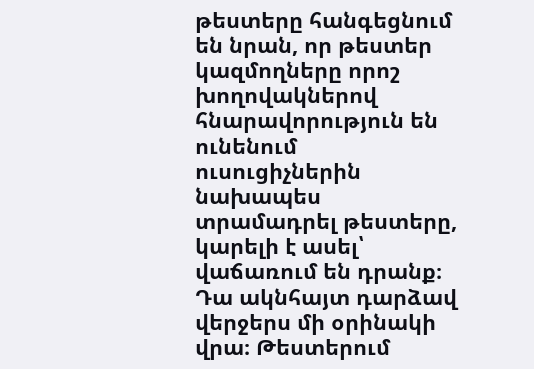թեստերը հանգեցնում են նրան, որ թեստեր կազմողները որոշ խողովակներով հնարավորություն են ունենում ուսուցիչներին նախապես տրամադրել թեստերը, կարելի է ասել՝ վաճառում են դրանք։ Դա ակնհայտ դարձավ վերջերս մի օրինակի վրա։ Թեստերում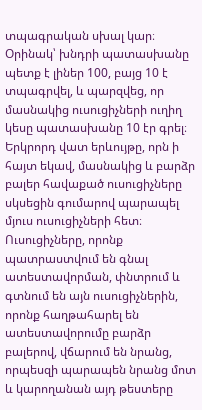տպագրական սխալ կար։ Օրինակ՝ խնդրի պատասխանը պետք է լիներ 100, բայց 10 է տպագրվել, և պարզվեց, որ մասնակից ուսուցիչների ուղիղ կեսը պատասխանը 10 էր գրել։ Երկրորդ վատ երևույթը, որն ի հայտ եկավ, մասնակից և բարձր բալեր հավաքած ուսուցիչները սկսեցին գումարով պարապել մյուս ուսուցիչների հետ։ Ուսուցիչները, որոնք պատրաստվում են գնալ ատեստավորման, փնտրում և գտնում են այն ուսուցիչներին, որոնք հաղթահարել են ատեստավորումը բարձր բալերով, վճարում են նրանց, որպեսզի պարապեն նրանց մոտ և կարողանան այդ թեստերը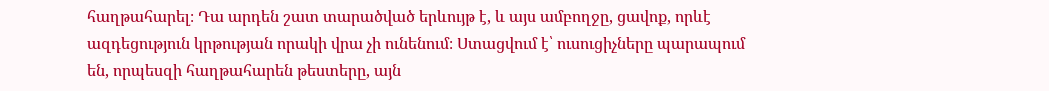հաղթահարել։ Դա արդեն շատ տարածված երևույթ է, և այս ամբողջը, ցավոք, որևէ ազդեցություն կրթության որակի վրա չի ունենում։ Ստացվում է՝ ուսուցիչները պարապում են, որպեսզի հաղթահարեն թեստերը, այն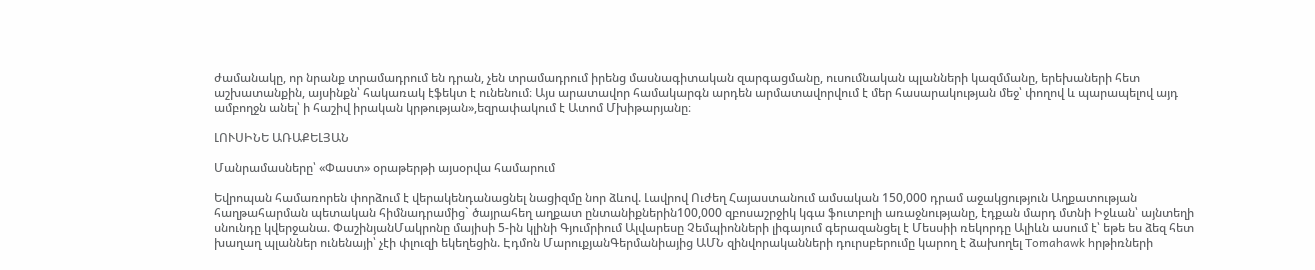ժամանակը, որ նրանք տրամադրում են դրան, չեն տրամադրում իրենց մասնագիտական զարգացմանը, ուսումնական պլանների կազմմանը, երեխաների հետ աշխատանքին, այսինքն՝ հակառակ էֆեկտ է ունենում։ Այս արատավոր համակարգն արդեն արմատավորվում է մեր հասարակության մեջ՝ փողով և պարապելով այդ ամբողջն անել՝ ի հաշիվ իրական կրթության»,եզրափակում է Ատոմ Մխիթարյանը։

ԼՈՒՍԻՆԵ ԱՌԱՔԵԼՅԱՆ

Մանրամասները՝ «Փաստ» օրաթերթի այսօրվա համարում

Եվրոպան համառորեն փորձում է վերակենդանացնել նացիզմը նոր ձևով. Լավրով Ուժեղ Հայաստանում ամսական 150,000 դրամ աջակցություն Աղքատության հաղթահարման պետական հիմնադրամից` ծայրահեղ աղքատ ընտանիքներին100,000 զբոսաշրջիկ կգա ֆուտբոլի առաջնությանը, էդքան մարդ մտնի Իջևան՝ այնտեղի սնունդը կվերջանա. ՓաշինյանՄակրոնը մայիսի 5-ին կլինի Գյումրիում Ալվարեսը Չեմպիոնների լիգայում գերազանցել է Մեսսիի ռեկորդը Ալիևն ասում է՝ եթե ես ձեզ հետ խաղաղ պլաններ ունենայի՝ չէի փլուզի եկեղեցին. Էդմոն ՄարուքյանԳերմանիայից ԱՄՆ զինվորականների դուրսբերումը կարող է ձախողել Tomahawk hրթիռների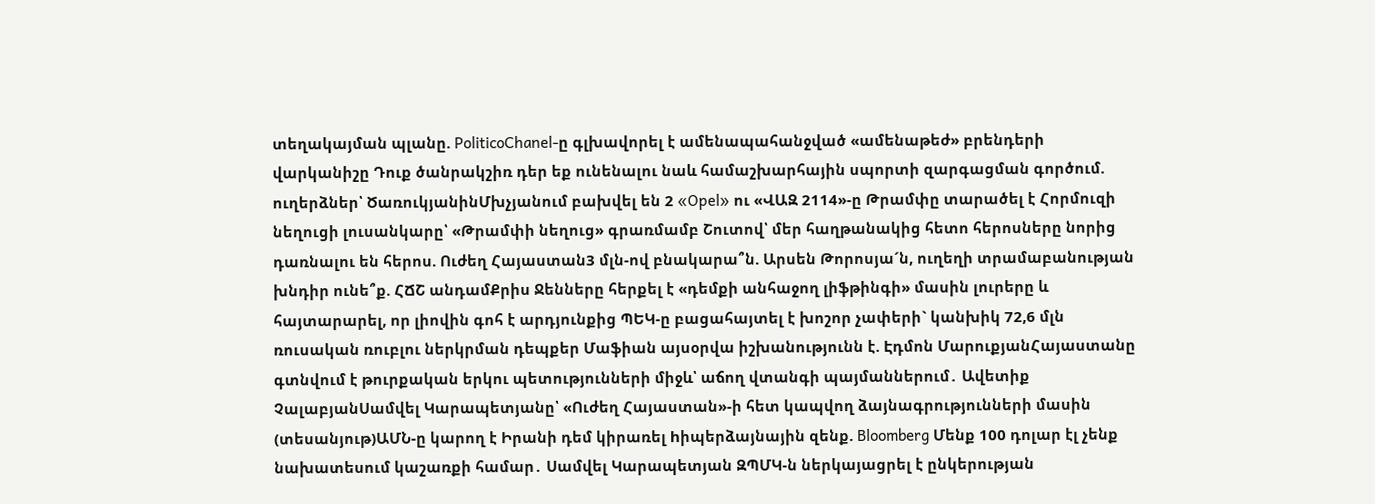տեղակայման պլանը. PoliticoChanel-ը գլխավորել է ամենապահանջված «ամենաթեժ» բրենդերի վարկանիշը Դուք ծանրակշիռ դեր եք ունենալու նաև համաշխարհային սպորտի զարգացման գործում. ուղերձներ՝ ԾառուկյանինՄխչյանում բախվել են 2 «Opel» ու «ՎԱԶ 2114»-ը Թրամփը տարածել է Հորմուզի նեղուցի լուսանկարը՝ «Թրամփի նեղուց» գրառմամբ Շուտով՝ մեր հաղթանակից հետո հերոսները նորից դառնալու են հերոս. Ուժեղ Հայաստան3 մլն-ով բնակարա՞ն. Արսեն Թորոսյա´ն, ուղեղի տրամաբանության խնդիր ունե՞ք. ՀՃՇ անդամՔրիս Ջենները հերքել է «դեմքի անհաջող լիֆթինգի» մասին լուրերը և հայտարարել, որ լիովին գոհ է արդյունքից ՊԵԿ-ը բացահայտել է խոշոր չափերի` կանխիկ 72,6 մլն ռուսական ռուբլու ներկրման դեպքեր Մաֆիան այսօրվա իշխանությունն է. Էդմոն ՄարուքյանՀայաստանը գտնվում է թուրքական երկու պետությունների միջև՝ աճող վտանգի պայմաններում․ Ավետիք ՉալաբյանՍամվել Կարապետյանը՝ «Ուժեղ Հայաստան»-ի հետ կապվող ձայնագրությունների մասին (տեսանյութ)ԱՄՆ-ը կարող է Իրանի դեմ կիրառել hիպերձայնային զենք. Bloomberg Մենք 100 դոլար էլ չենք նախատեսում կաշառքի համար․ Սամվել Կարապետյան ԶՊՄԿ-ն ներկայացրել է ընկերության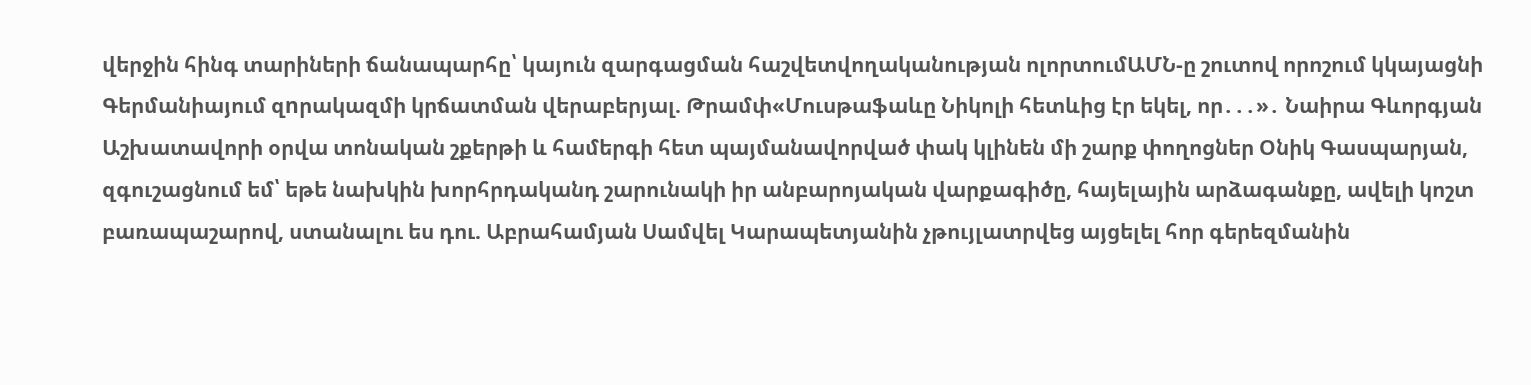վերջին հինգ տարիների ճանապարհը՝ կայուն զարգացման հաշվետվողականության ոլորտումԱՄՆ-ը շուտով որոշում կկայացնի Գերմանիայում զnրակազմի կրճատման վերաբերյալ. Թրամփ«Մուսթաֆաևը Նիկոլի հետևից էր եկել, որ․․․»․ Նաիրա Գևորգյան Աշխատավորի օրվա տոնական շքերթի և համերգի հետ պայմանավորված փակ կլինեն մի շարք փողոցներ Օնիկ Գասպարյան, զգուշացնում եմ՝ եթե նախկին խորհրդականդ շարունակի իր անբարոյական վարքագիծը, հայելային արձագանքը, ավելի կոշտ բառապաշարով, ստանալու ես դու. Աբրահամյան Սամվել Կարապետյանին չթույլատրվեց այցելել հոր գերեզմանին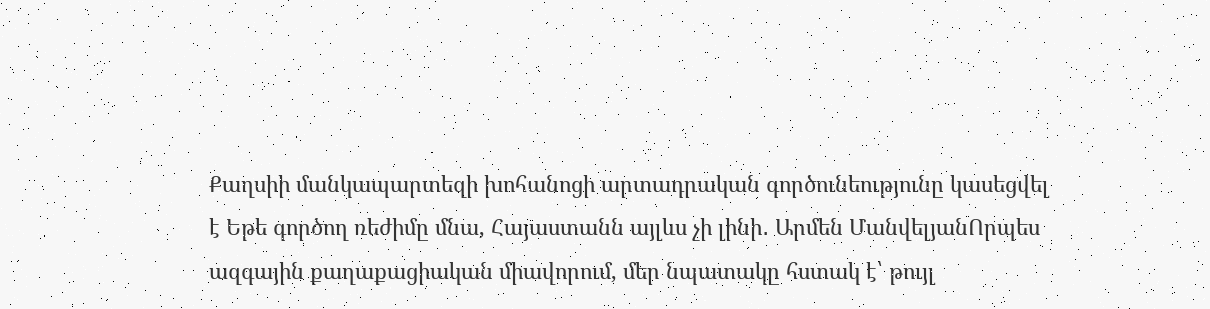Քաղսիի մանկապարտեզի խոհանոցի արտադրական գործունեությունը կասեցվել է Եթե գործող ռեժիմը մնա, Հայաստանն այլևս չի լինի․ Արմեն ՄանվելյանՈրպես ազգային քաղաքացիական միավորում, մեր նպատակը հստակ է՝ թույլ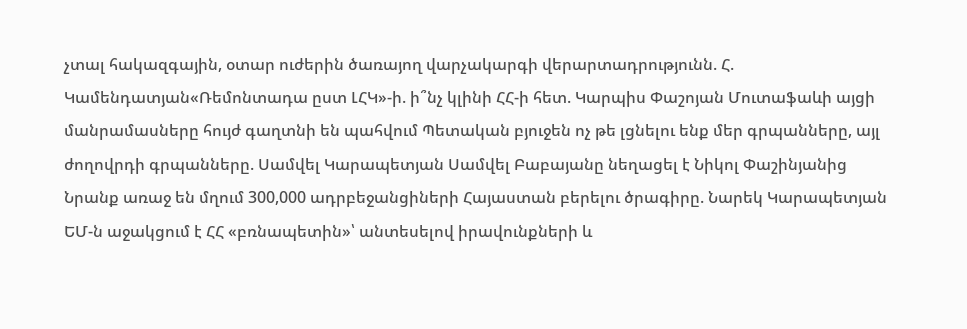չտալ հակազգային, օտար ուժերին ծառայող վարչակարգի վերարտադրությունն. Հ. Կամենդատյան«Ռեմոնտադա ըստ ԼՀԿ»-ի. ի՞նչ կլինի ՀՀ-ի հետ. Կարպիս Փաշոյան Մուտաֆաևի այցի մանրամասները հույժ գաղտնի են պահվում Պետական բյուջեն ոչ թե լցնելու ենք մեր գրպանները, այլ ժողովրդի գրպանները. Սամվել Կարապետյան Սամվել Բաբայանը նեղացել է Նիկոլ Փաշինյանից Նրանք առաջ են մղում 300,000 ադրբեջանցիների Հայաստան բերելու ծրագիրը. Նարեկ Կարապետյան ԵՄ-ն աջակցում է ՀՀ «բռնապետին»՝ անտեսելով իրավունքների և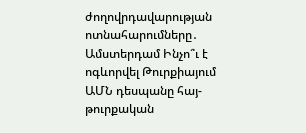ժողովրդավարության ոտնահարումները․ Ամստերդամ Ինչո՞ւ է ոգևորվել Թուրքիայում ԱՄՆ դեսպանը հայ-թուրքական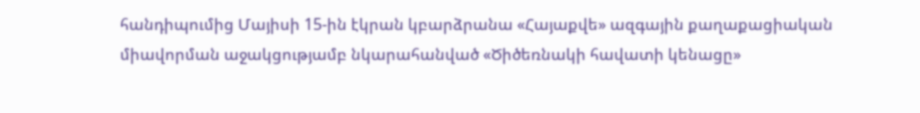հանդիպումից Մայիսի 15-ին էկրան կբարձրանա «Հայաքվե» ազգային քաղաքացիական միավորման աջակցությամբ նկարահանված «Ծիծեռնակի հավատի կենացը»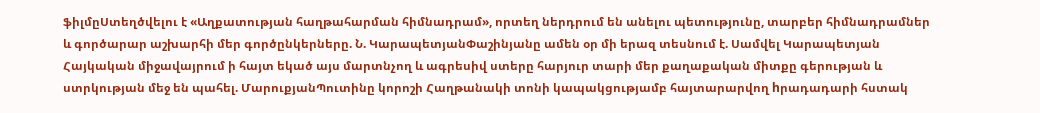ֆիլմըՍտեղծվելու է «Աղքատության հաղթահարման հիմնադրամ», որտեղ ներդրում են անելու պետությունը, տարբեր հիմնադրամներ և գործարար աշխարհի մեր գործընկերները. Ն. ԿարապետյանՓաշինյանը ամեն օր մի երազ տեսնում է. Սամվել Կարապետյան Հայկական միջավայրում ի հայտ եկած այս մարտնչող և ագրեսիվ ստերը հարյուր տարի մեր քաղաքական միտքը գերության և ստրկության մեջ են պահել. ՄարուքյանՊուտինը կորոշի Հաղթանակի տոնի կապակցությամբ հայտարարվող hրադադարի հստակ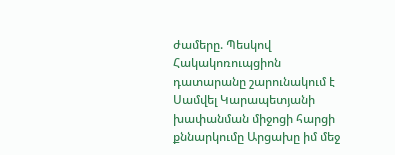ժամերը. Պեսկով Հակակոռուպցիոն դատարանը շարունակում է Սամվել Կարապետյանի խափանման միջոցի հարցի քննարկումը Արցախը իմ մեջ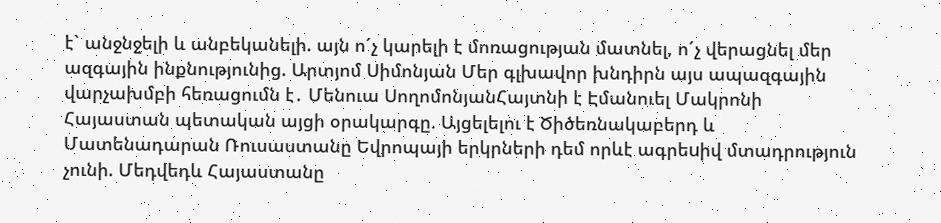է` անջնջելի և անբեկանելի. այն ո´չ կարելի է մոռացության մատնել, ո´չ վերացնել մեր ազգային ինքնությունից. Արտյոմ Սիմոնյան Մեր գլխավոր խնդիրն այս ապազգային վարչախմբի հեռացումն է․ Մենուա ՍողոմոնյանՀայտնի է Էմանուել Մակրոնի Հայաստան պետական այցի օրակարգը. Այցելելու է Ծիծեռնակաբերդ և Մատենադարան Ռուսաստանը Եվրոպայի երկրների դեմ որևէ ագրեuիվ մտադրություն չունի. Մեդվեդև Հայաստանը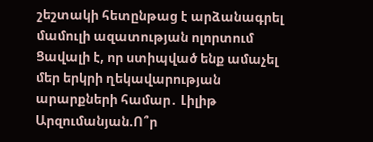շեշտակի հետընթաց է արձանագրել մամուլի ազատության ոլորտում Ցավալի է, որ ստիպված ենք ամաչել մեր երկրի ղեկավարության արարքների համար․ Լիլիթ Արզումանյան.Ո՞ր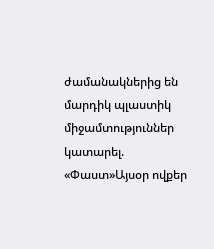ժամանակներից են մարդիկ պլաստիկ միջամտություններ կատարել. «Փաստ»Այսօր ովքեր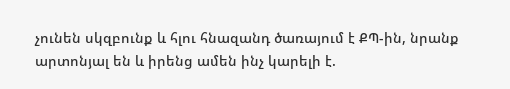չունեն սկզբունք և հլու հնազանդ ծառայում է ՔՊ-ին, նրանք արտոնյալ են և իրենց ամեն ինչ կարելի է.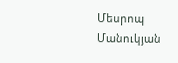Մեսրոպ Մանուկյան